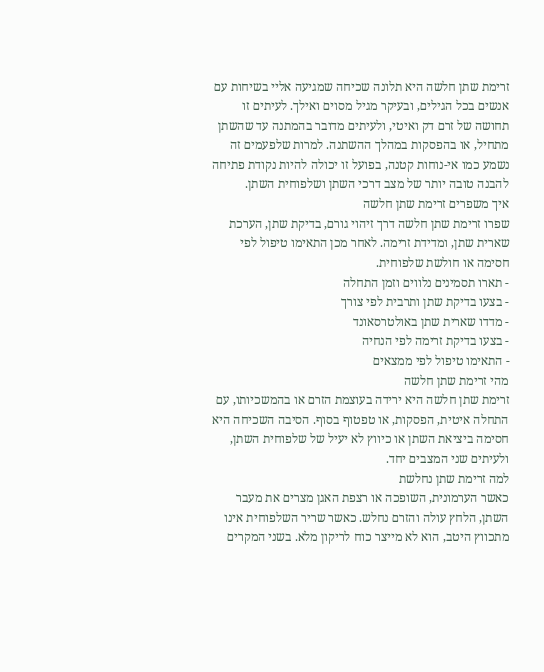זרימת שתן חלשה היא תלונה שכיחה שמגיעה אליי בשיחות עם אנשים בכל הגילים, ובעיקר מגיל מסוים ואילך. לעיתים זו תחושה של זרם דק ואיטי, ולעיתים מדובר בהמתנה עד שהשתן מתחיל, או בהפסקות במהלך ההשתנה. למרות שלפעמים זה נשמע כמו אי-נוחות קטנה, בפועל זו יכולה להיות נקודת פתיחה להבנה טובה יותר של מצב דרכי השתן ושלפוחית השתן.
איך משפרים זרימת שתן חלשה
שפרו זרימת שתן חלשה דרך זיהוי גורם, בדיקת שתן, הערכת שארית שתן, ומדידת זרימה. לאחר מכן התאימו טיפול לפי חסימה או חולשת שלפוחית.
- תארו תסמינים נלווים וזמן התחלה
- בצעו בדיקת שתן ותרבית לפי צורך
- מדדו שארית שתן באולטרסאונד
- בצעו בדיקת זרימה לפי הנחיה
- התאימו טיפול לפי ממצאים
מהי זרימת שתן חלשה
זרימת שתן חלשה היא ירידה בעוצמת הזרם או בהמשכיותו, עם התחלה איטית, הפסקות, או טפטוף בסוף. הסיבה השכיחה היא חסימה ביציאת השתן או כיווץ לא יעיל של שלפוחית השתן, ולעיתים שני המצבים יחד.
למה זרימת שתן נחלשת
כאשר הערמונית, השופכה או רצפת האגן מצרים את מעבר השתן, הלחץ עולה והזרם נחלש. כאשר שריר השלפוחית אינו מתכווץ היטב, הוא לא מייצר כוח לריקון מלא. בשני המקרים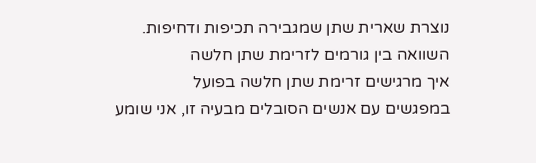נוצרת שארית שתן שמגבירה תכיפות ודחיפות.
השוואה בין גורמים לזרימת שתן חלשה
איך מרגישים זרימת שתן חלשה בפועל
במפגשים עם אנשים הסובלים מבעיה זו, אני שומע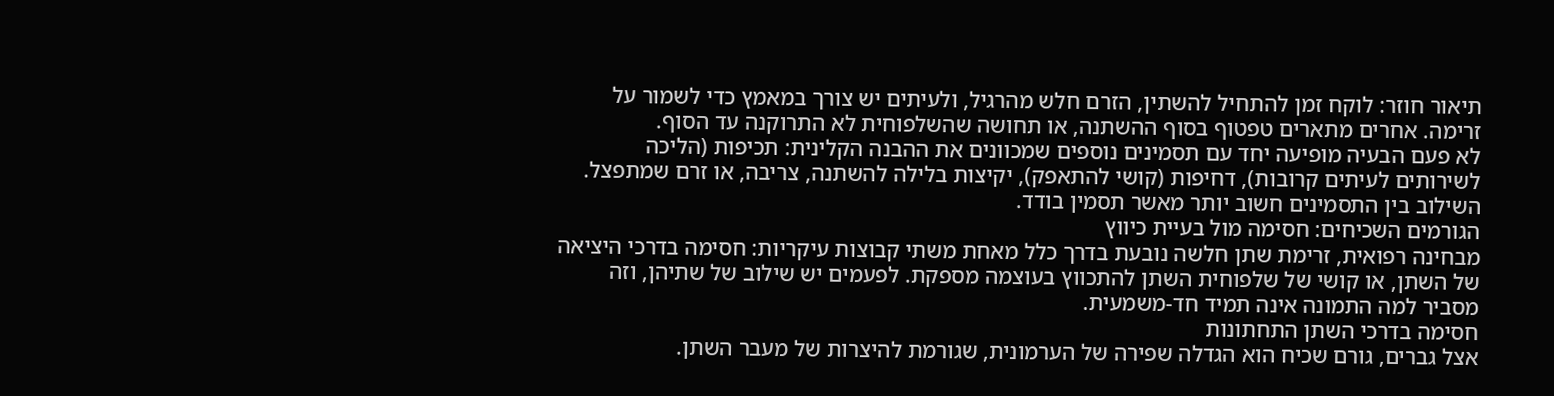תיאור חוזר: לוקח זמן להתחיל להשתין, הזרם חלש מהרגיל, ולעיתים יש צורך במאמץ כדי לשמור על זרימה. אחרים מתארים טפטוף בסוף ההשתנה, או תחושה שהשלפוחית לא התרוקנה עד הסוף.
לא פעם הבעיה מופיעה יחד עם תסמינים נוספים שמכוונים את ההבנה הקלינית: תכיפות (הליכה לשירותים לעיתים קרובות), דחיפות (קושי להתאפק), יקיצות בלילה להשתנה, צריבה, או זרם שמתפצל. השילוב בין התסמינים חשוב יותר מאשר תסמין בודד.
הגורמים השכיחים: חסימה מול בעיית כיווץ
מבחינה רפואית, זרימת שתן חלשה נובעת בדרך כלל מאחת משתי קבוצות עיקריות: חסימה בדרכי היציאה של השתן, או קושי של שלפוחית השתן להתכווץ בעוצמה מספקת. לפעמים יש שילוב של שתיהן, וזה מסביר למה התמונה אינה תמיד חד-משמעית.
חסימה בדרכי השתן התחתונות
אצל גברים, גורם שכיח הוא הגדלה שפירה של הערמונית, שגורמת להיצרות של מעבר השתן.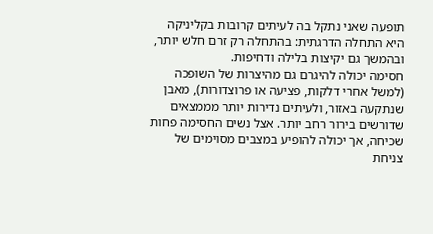תופעה שאני נתקל בה לעיתים קרובות בקליניקה היא התחלה הדרגתית: בהתחלה רק זרם חלש יותר, ובהמשך גם יקיצות בלילה ודחיפות.
חסימה יכולה להיגרם גם מהיצרות של השופכה (למשל אחרי דלקות, פציעה או פרוצדורות), מאבן שנתקעה באזור, ולעיתים נדירות יותר מממצאים שדורשים בירור רחב יותר. אצל נשים החסימה פחות שכיחה, אך יכולה להופיע במצבים מסוימים של צניחת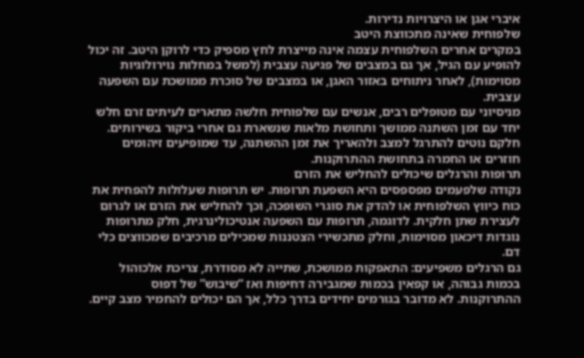איברי אגן או היצרויות נדירות.
שלפוחית שאינה מתכווצת היטב
במקרים אחרים השלפוחית עצמה אינה מייצרת לחץ מספיק כדי לרוקן היטב. זה יכול להופיע עם הגיל, אך גם במצבים של פגיעה עצבית (למשל במחלות נוירולוגיות מסוימות), לאחר ניתוחים באזור האגן, או במצבים של סוכרת ממושכת עם השפעה עצבית.
מניסיוני עם מטופלים רבים, אנשים עם שלפוחית חלשה מתארים לעיתים זרם חלש יחד עם זמן השתנה ממושך ותחושת מלאות שנשארת גם אחרי ביקור בשירותים. חלקם נוטים להתרגל למצב ולהאריך את זמן ההשתנה, עד שמופיעים זיהומים חוזרים או החמרה בתחושת ההתרוקנות.
תרופות והרגלים שיכולים להחליש את הזרם
נקודה שלפעמים מפספסים היא השפעת תרופות. יש תרופות שעלולות להפחית את כוח כיווץ השלפוחית או להדק את סוגרי השופכה, וכך להחליש את הזרם או לגרום לעצירת שתן חלקית. לדוגמה, תרופות עם השפעה אנטיכולינרגית, חלק מתרופות נוגדות דיכאון מסוימות, וחלק מתכשירי הצטננות שמכילים מרכיבים שמכווצים כלי דם.
גם הרגלים משפיעים: התאפקות ממושכת, שתייה לא מסודרת, צריכת אלכוהול בכמות גבוהה, או קפאין בכמות שמגבירה דחיפות ואז “שיבוש” של דפוס ההתרוקנות. לא מדובר בגורמים יחידים בדרך כלל, אך הם יכולים להחמיר מצב קיים.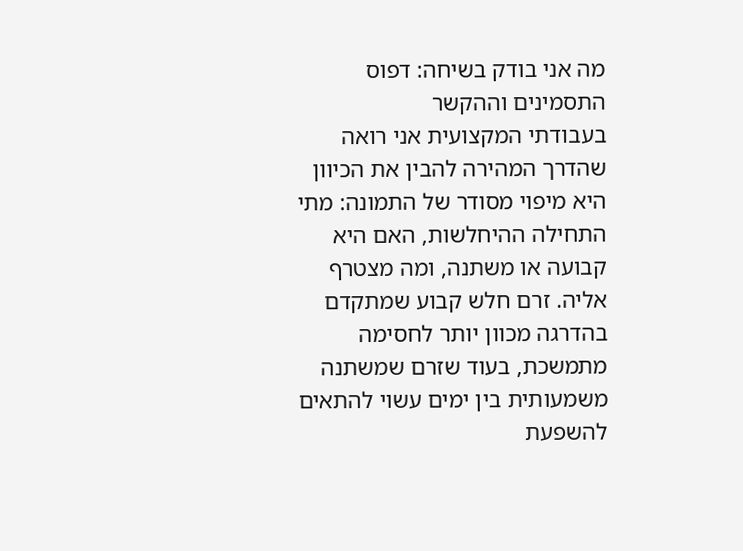מה אני בודק בשיחה: דפוס התסמינים וההקשר
בעבודתי המקצועית אני רואה שהדרך המהירה להבין את הכיוון היא מיפוי מסודר של התמונה: מתי התחילה ההיחלשות, האם היא קבועה או משתנה, ומה מצטרף אליה. זרם חלש קבוע שמתקדם בהדרגה מכוון יותר לחסימה מתמשכת, בעוד שזרם שמשתנה משמעותית בין ימים עשוי להתאים להשפעת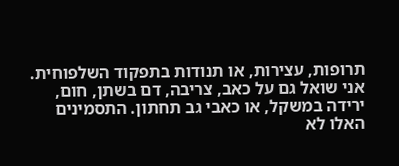תרופות, עצירות, או תנודות בתפקוד השלפוחית.
אני שואל גם על כאב, צריבה, דם בשתן, חום, ירידה במשקל, או כאבי גב תחתון. התסמינים האלו לא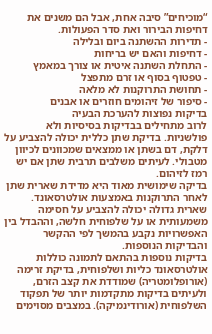“מוכיחים” סיבה אחת, אבל הם משנים את דחיפות הבירור ואת סדר הפעולות.
- תדירות ההשתנה ביום ובלילה
- דחיפות והאם יש בריחות
- התחלת השתנה איטית או צורך במאמץ
- טפטוף בסוף או זרם מתפצל
- תחושת התרוקנות לא מלאה
- סיפור של זיהומים חוזרים או אבנים
בדיקות נפוצות להערכת הבעיה
לרוב מתחילים בבדיקות בסיסיות ולא פולשניות. בדיקת שתן כללית יכולה להצביע על דלקת, דם בשתן או ממצאים שמכוונים לכיוון מטבולי. לעיתים משלבים תרבית שתן אם יש רמז לזיהום.
בדיקה שימושית מאוד היא מדידת שארית שתן לאחר התרוקנות באמצעות אולטרסאונד. שארית גדולה יכולה להצביע על חסימה משמעותית או על שלפוחית חלשה, וההבדל בין האפשרויות נקבע בהמשך לפי ההקשר והבדיקות הנוספות.
בדיקות נוספות בהתאם לתמונה כוללות אולטרסאונד כליות ושלפוחית, בדיקת זרימה (אורופלומטריה) שמודדת את קצב הזרם, ולעיתים בדיקות מתקדמות יותר של תפקוד השלפוחית (אורודינמיקה). במצבים מסוימים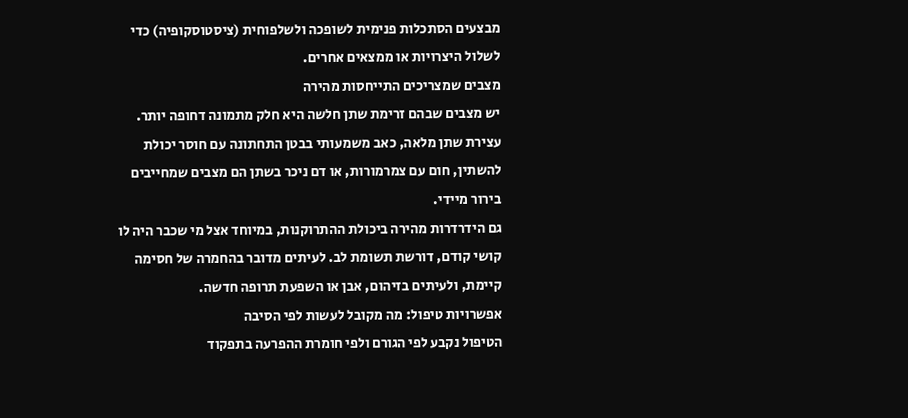מבצעים הסתכלות פנימית לשופכה ולשלפוחית (ציסטוסקופיה) כדי לשלול היצרויות או ממצאים אחרים.
מצבים שמצריכים התייחסות מהירה
יש מצבים שבהם זרימת שתן חלשה היא חלק מתמונה דחופה יותר. עצירת שתן מלאה, כאב משמעותי בבטן התחתונה עם חוסר יכולת להשתין, חום עם צמרמורות, או דם ניכר בשתן הם מצבים שמחייבים בירור מיידי.
גם הידרדרות מהירה ביכולת ההתרוקנות, במיוחד אצל מי שכבר היה לו קושי קודם, דורשת תשומת לב. לעיתים מדובר בהחמרה של חסימה קיימת, ולעיתים בזיהום, אבן או השפעת תרופה חדשה.
אפשרויות טיפול: מה מקובל לעשות לפי הסיבה
הטיפול נקבע לפי הגורם ולפי חומרת ההפרעה בתפקוד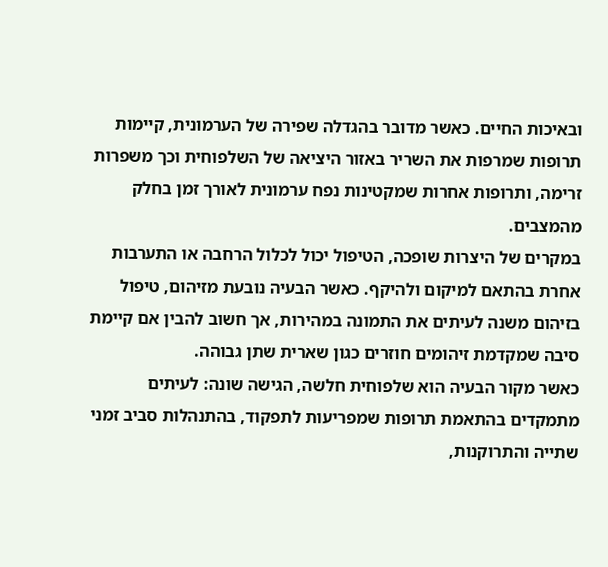ובאיכות החיים. כאשר מדובר בהגדלה שפירה של הערמונית, קיימות תרופות שמרפות את השריר באזור היציאה של השלפוחית וכך משפרות זרימה, ותרופות אחרות שמקטינות נפח ערמונית לאורך זמן בחלק מהמצבים.
במקרים של היצרות שופכה, הטיפול יכול לכלול הרחבה או התערבות אחרת בהתאם למיקום ולהיקף. כאשר הבעיה נובעת מזיהום, טיפול בזיהום משנה לעיתים את התמונה במהירות, אך חשוב להבין אם קיימת סיבה שמקדמת זיהומים חוזרים כגון שארית שתן גבוהה.
כאשר מקור הבעיה הוא שלפוחית חלשה, הגישה שונה: לעיתים מתמקדים בהתאמת תרופות שמפריעות לתפקוד, בהתנהלות סביב זמני שתייה והתרוקנות,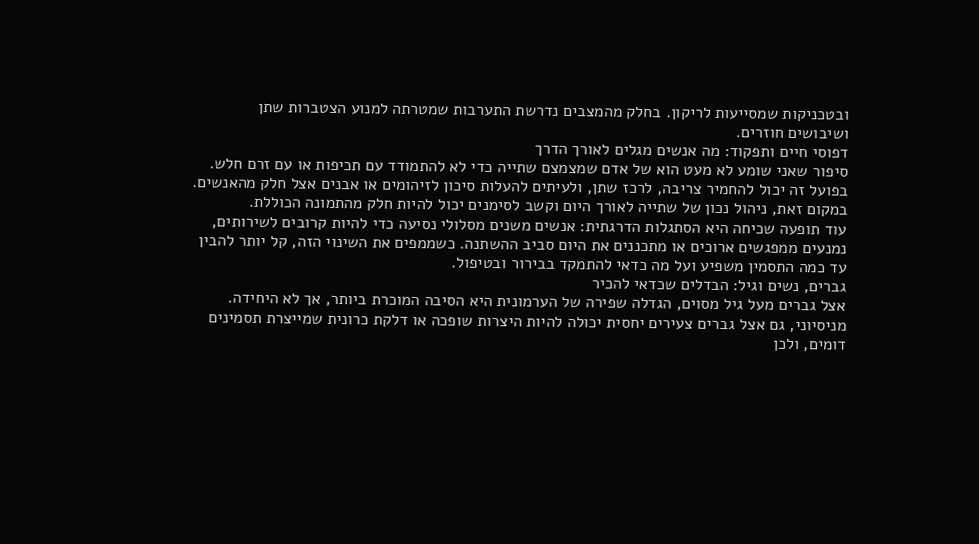ובטכניקות שמסייעות לריקון. בחלק מהמצבים נדרשת התערבות שמטרתה למנוע הצטברות שתן ושיבושים חוזרים.
דפוסי חיים ותפקוד: מה אנשים מגלים לאורך הדרך
סיפור שאני שומע לא מעט הוא של אדם שמצמצם שתייה כדי לא להתמודד עם תכיפות או עם זרם חלש. בפועל זה יכול להחמיר צריבה, לרכז שתן, ולעיתים להעלות סיכון לזיהומים או אבנים אצל חלק מהאנשים. במקום זאת, ניהול נכון של שתייה לאורך היום וקשב לסימנים יכול להיות חלק מהתמונה הכוללת.
עוד תופעה שכיחה היא הסתגלות הדרגתית: אנשים משנים מסלולי נסיעה כדי להיות קרובים לשירותים, נמנעים ממפגשים ארוכים או מתכננים את היום סביב ההשתנה. כשממפים את השינוי הזה, קל יותר להבין עד כמה התסמין משפיע ועל מה כדאי להתמקד בבירור ובטיפול.
גברים, נשים וגיל: הבדלים שכדאי להכיר
אצל גברים מעל גיל מסוים, הגדלה שפירה של הערמונית היא הסיבה המוכרת ביותר, אך לא היחידה. מניסיוני, גם אצל גברים צעירים יחסית יכולה להיות היצרות שופכה או דלקת כרונית שמייצרת תסמינים דומים, ולכן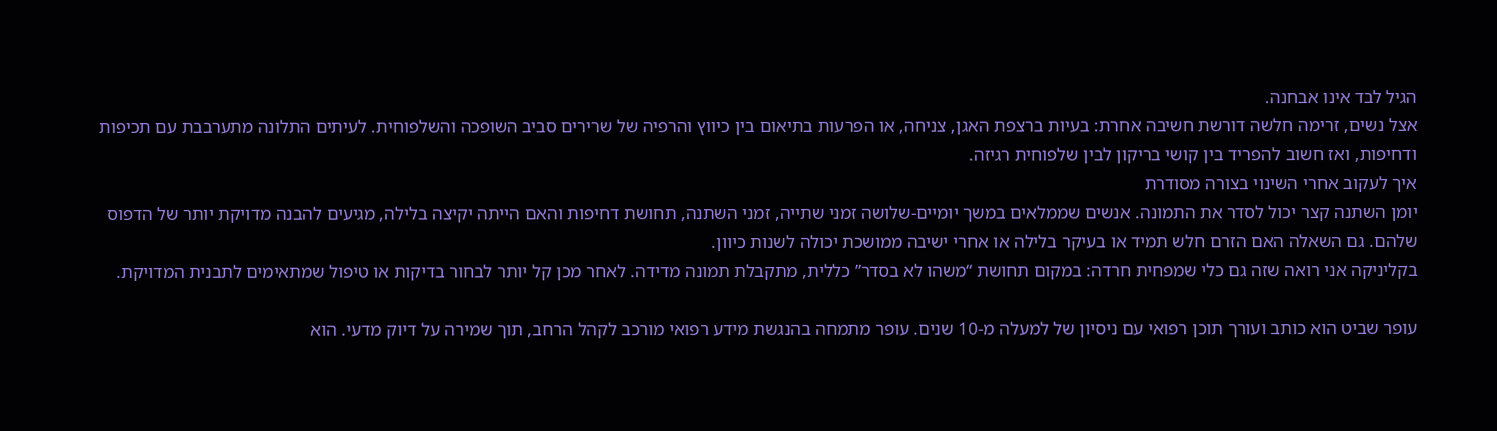הגיל לבד אינו אבחנה.
אצל נשים, זרימה חלשה דורשת חשיבה אחרת: בעיות ברצפת האגן, צניחה, או הפרעות בתיאום בין כיווץ והרפיה של שרירים סביב השופכה והשלפוחית. לעיתים התלונה מתערבבת עם תכיפות ודחיפות, ואז חשוב להפריד בין קושי בריקון לבין שלפוחית רגיזה.
איך לעקוב אחרי השינוי בצורה מסודרת
יומן השתנה קצר יכול לסדר את התמונה. אנשים שממלאים במשך יומיים-שלושה זמני שתייה, זמני השתנה, תחושת דחיפות והאם הייתה יקיצה בלילה, מגיעים להבנה מדויקת יותר של הדפוס שלהם. גם השאלה האם הזרם חלש תמיד או בעיקר בלילה או אחרי ישיבה ממושכת יכולה לשנות כיוון.
בקליניקה אני רואה שזה גם כלי שמפחית חרדה: במקום תחושת “משהו לא בסדר” כללית, מתקבלת תמונה מדידה. לאחר מכן קל יותר לבחור בדיקות או טיפול שמתאימים לתבנית המדויקת.

עופר שביט הוא כותב ועורך תוכן רפואי עם ניסיון של למעלה מ-10 שנים. עופר מתמחה בהנגשת מידע רפואי מורכב לקהל הרחב, תוך שמירה על דיוק מדעי. הוא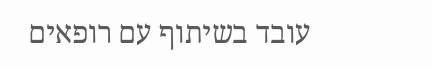עובד בשיתוף עם רופאים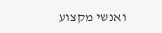ואנשי מקצוע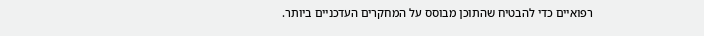רפואיים כדי להבטיח שהתוכן מבוסס על המחקרים העדכניים ביותר.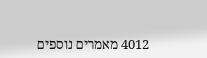4012 מאמרים נוספים